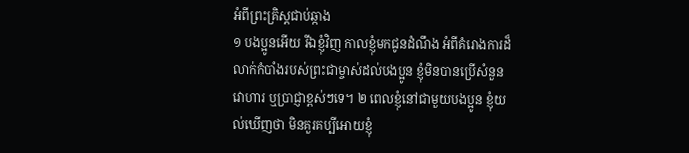អំពីព្រះគ្រិស្ដជាប់ឆ្កាង
១ បងប្អូនអើយ រីឯខ្ញុំវិញ កាលខ្ញុំមកជូនដំណឹង អំពីគំរោងការដ៏លាក់កំបាំងរបស់ព្រះជាម្ចាស់ដល់បងប្អូន ខ្ញុំមិនបានប្រើសំនួនវោហារ ឬប្រាជ្ញាខ្ពស់ៗទេ។ ២ ពេលខ្ញុំនៅជាមួយបងប្អូន ខ្ញុំយល់ឃើញថា មិនគួរគប្បីអោយខ្ញុំ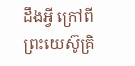ដឹងអ្វី ក្រៅពីព្រះយេស៊ូគ្រិ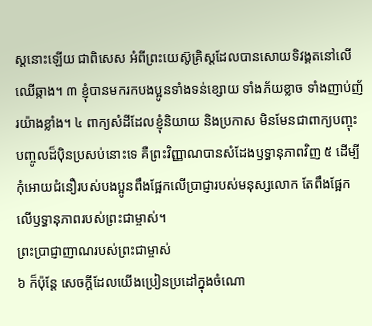ស្ដនោះឡើយ ជាពិសេស អំពីព្រះយេស៊ូគ្រិស្ដដែលបានសោយទិវង្គតនៅលើឈើឆ្កាង។ ៣ ខ្ញុំបានមករកបងប្អូនទាំងទន់ខ្សោយ ទាំងភ័យខ្លាច ទាំងញាប់ញ័រយ៉ាងខ្លាំង។ ៤ ពាក្យសំដីដែលខ្ញុំនិយាយ និងប្រកាស មិនមែនជាពាក្យបញ្ចុះបញ្ចូលដ៏ប៉ិនប្រសប់នោះទេ គឺព្រះវិញ្ញាណបានសំដែងឫទ្ធានុភាពវិញ ៥ ដើម្បីកុំអោយជំនឿរបស់បងប្អូនពឹងផ្អែកលើប្រាជ្ញារបស់មនុស្សលោក តែពឹងផ្អែកលើឫទ្ធានុភាពរបស់ព្រះជាម្ចាស់។
ព្រះប្រាជ្ញាញាណរបស់ព្រះជាម្ចាស់
៦ ក៏ប៉ុន្តែ សេចក្ដីដែលយើងប្រៀនប្រដៅក្នុងចំណោ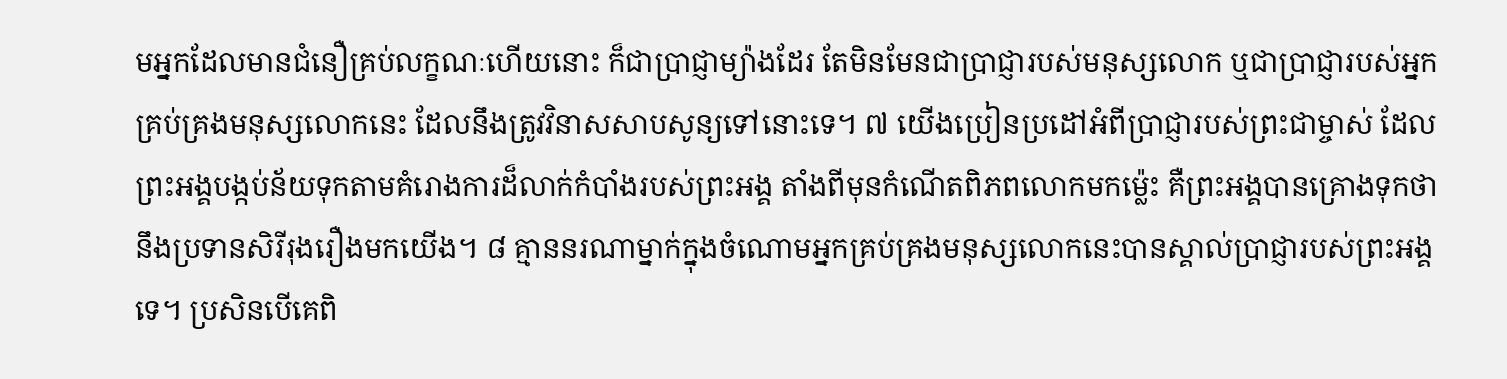មអ្នកដែលមានជំនឿគ្រប់លក្ខណៈហើយនោះ ក៏ជាប្រាជ្ញាម្យ៉ាងដែរ តែមិនមែនជាប្រាជ្ញារបស់មនុស្សលោក ឬជាប្រាជ្ញារបស់អ្នកគ្រប់គ្រងមនុស្សលោកនេះ ដែលនឹងត្រូវវិនាសសាបសូន្យទៅនោះទេ។ ៧ យើងប្រៀនប្រដៅអំពីប្រាជ្ញារបស់ព្រះជាម្ចាស់ ដែលព្រះអង្គបង្កប់ន័យទុកតាមគំរោងការដ៏លាក់កំបាំងរបស់ព្រះអង្គ តាំងពីមុនកំណើតពិភពលោកមកម៉្លេះ គឺព្រះអង្គបានគ្រោងទុកថានឹងប្រទានសិរីរុងរឿងមកយើង។ ៨ គ្មាននរណាម្នាក់ក្នុងចំណោមអ្នកគ្រប់គ្រងមនុស្សលោកនេះបានស្គាល់ប្រាជ្ញារបស់ព្រះអង្គទេ។ ប្រសិនបើគេពិ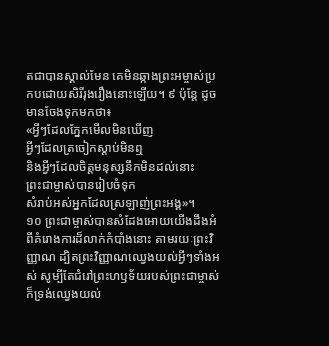តជាបានស្គាល់មែន គេមិនឆ្កាងព្រះអម្ចាស់ប្រកបដោយសិរីរុងរឿងនោះឡើយ។ ៩ ប៉ុន្តែ ដូចមានចែងទុកមកថា៖
«អ្វីៗដែលភ្នែកមើលមិនឃើញ
អ្វីៗដែលត្រចៀកស្ដាប់មិនឮ
និងអ្វីៗដែលចិត្តមនុស្សនឹកមិនដល់នោះ
ព្រះជាម្ចាស់បានរៀបចំទុក
សំរាប់អស់អ្នកដែលស្រឡាញ់ព្រះអង្គ»។
១០ ព្រះជាម្ចាស់បានសំដែងអោយយើងដឹងអំពីគំរោងការដ៏លាក់កំបាំងនោះ តាមរយៈព្រះវិញ្ញាណ ដ្បិតព្រះវិញ្ញាណឈ្វេងយល់អ្វីៗទាំងអស់ សូម្បីតែជំរៅព្រះហឫទ័យរបស់ព្រះជាម្ចាស់ក៏ទ្រង់ឈ្វេងយល់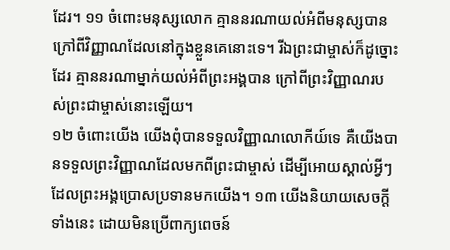ដែរ។ ១១ ចំពោះមនុស្សលោក គ្មាននរណាយល់អំពីមនុស្សបាន ក្រៅពីវិញ្ញាណដែលនៅក្នុងខ្លួនគេនោះទេ។ រីឯព្រះជាម្ចាស់ក៏ដូច្នោះដែរ គ្មាននរណាម្នាក់យល់អំពីព្រះអង្គបាន ក្រៅពីព្រះវិញ្ញាណរបស់ព្រះជាម្ចាស់នោះឡើយ។
១២ ចំពោះយើង យើងពុំបានទទួលវិញ្ញាណលោកីយ៍ទេ គឺយើងបានទទួលព្រះវិញ្ញាណដែលមកពីព្រះជាម្ចាស់ ដើម្បីអោយស្គាល់អ្វីៗដែលព្រះអង្គប្រោសប្រទានមកយើង។ ១៣ យើងនិយាយសេចក្ដីទាំងនេះ ដោយមិនប្រើពាក្យពេចន៍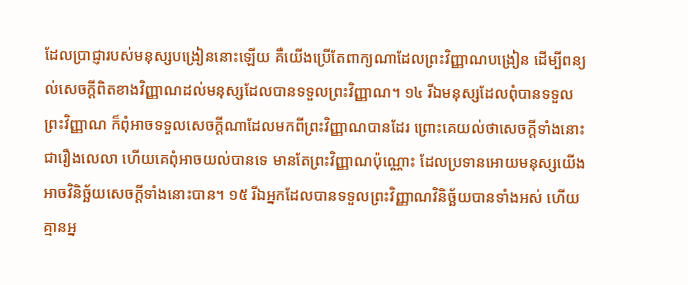ដែលប្រាជ្ញារបស់មនុស្សបង្រៀននោះឡើយ គឺយើងប្រើតែពាក្យណាដែលព្រះវិញ្ញាណបង្រៀន ដើម្បីពន្យល់សេចក្ដីពិតខាងវិញ្ញាណដល់មនុស្សដែលបានទទួលព្រះវិញ្ញាណ។ ១៤ រីឯមនុស្សដែលពុំបានទទួលព្រះវិញ្ញាណ ក៏ពុំអាចទទួលសេចក្ដីណាដែលមកពីព្រះវិញ្ញាណបានដែរ ព្រោះគេយល់ថាសេចក្ដីទាំងនោះជារឿងលេលា ហើយគេពុំអាចយល់បានទេ មានតែព្រះវិញ្ញាណប៉ុណ្ណោះ ដែលប្រទានអោយមនុស្សយើងអាចវិនិច្ឆ័យសេចក្ដីទាំងនោះបាន។ ១៥ រីឯអ្នកដែលបានទទួលព្រះវិញ្ញាណវិនិច្ឆ័យបានទាំងអស់ ហើយគ្មានអ្ន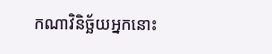កណាវិនិច្ឆ័យអ្នកនោះ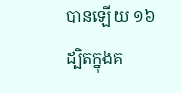បានឡើយ ១៦ ដ្បិតក្នុងគ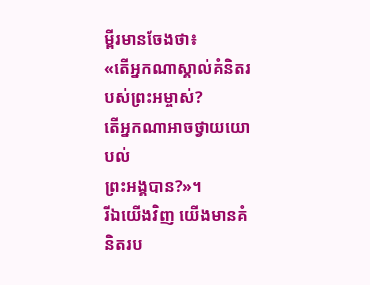ម្ពីរមានចែងថា៖
«តើអ្នកណាស្គាល់គំនិតរបស់ព្រះអម្ចាស់?
តើអ្នកណាអាចថ្វាយយោបល់
ព្រះអង្គបាន?»។
រីឯយើងវិញ យើងមានគំនិតរប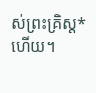ស់ព្រះគ្រិស្ដ*ហើយ។